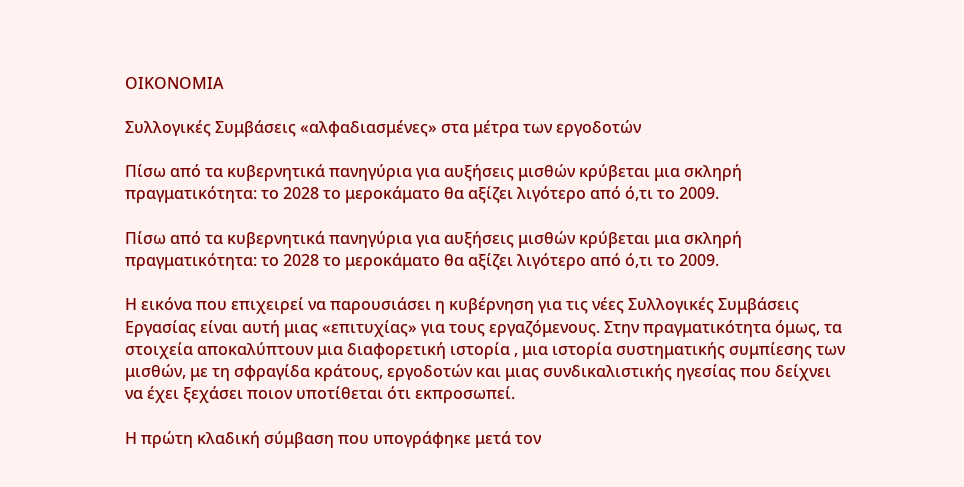ΟΙΚΟΝΟΜΙΑ

Συλλογικές Συμβάσεις «αλφαδιασμένες» στα μέτρα των εργοδοτών

Πίσω από τα κυβερνητικά πανηγύρια για αυξήσεις μισθών κρύβεται μια σκληρή πραγματικότητα: το 2028 το μεροκάματο θα αξίζει λιγότερο από ό,τι το 2009.

Πίσω από τα κυβερνητικά πανηγύρια για αυξήσεις μισθών κρύβεται μια σκληρή πραγματικότητα: το 2028 το μεροκάματο θα αξίζει λιγότερο από ό,τι το 2009.

Η εικόνα που επιχειρεί να παρουσιάσει η κυβέρνηση για τις νέες Συλλογικές Συμβάσεις Εργασίας είναι αυτή μιας «επιτυχίας» για τους εργαζόμενους. Στην πραγματικότητα όμως, τα στοιχεία αποκαλύπτουν μια διαφορετική ιστορία , μια ιστορία συστηματικής συμπίεσης των μισθών, με τη σφραγίδα κράτους, εργοδοτών και μιας συνδικαλιστικής ηγεσίας που δείχνει να έχει ξεχάσει ποιον υποτίθεται ότι εκπροσωπεί.

Η πρώτη κλαδική σύμβαση που υπογράφηκε μετά τον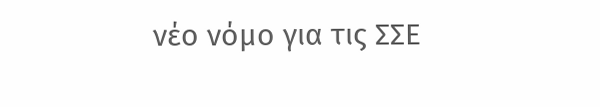νέο νόμο για τις ΣΣΕ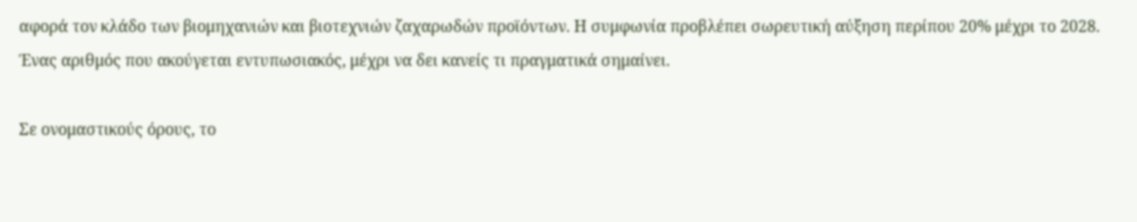αφορά τον κλάδο των βιομηχανιών και βιοτεχνιών ζαχαρωδών προϊόντων. Η συμφωνία προβλέπει σωρευτική αύξηση περίπου 20% μέχρι το 2028. Ένας αριθμός που ακούγεται εντυπωσιακός, μέχρι να δει κανείς τι πραγματικά σημαίνει.

Σε ονομαστικούς όρους, το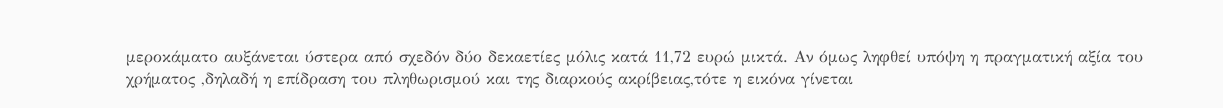μεροκάματο αυξάνεται ύστερα από σχεδόν δύο δεκαετίες μόλις κατά 11,72 ευρώ μικτά. Αν όμως ληφθεί υπόψη η πραγματική αξία του χρήματος ,δηλαδή η επίδραση του πληθωρισμού και της διαρκούς ακρίβειας,τότε η εικόνα γίνεται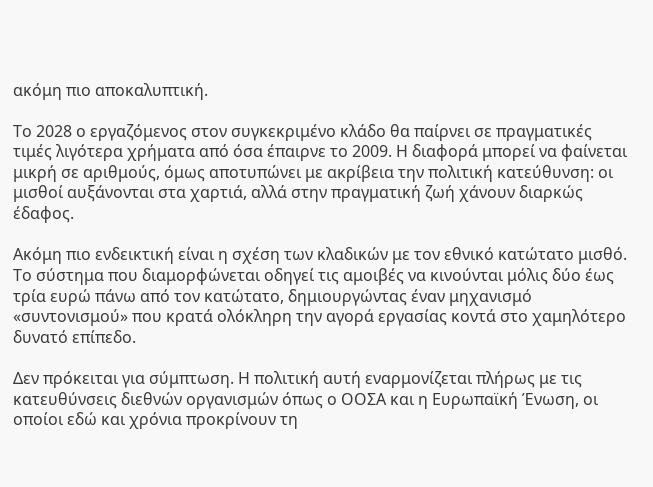ακόμη πιο αποκαλυπτική.

Το 2028 ο εργαζόμενος στον συγκεκριμένο κλάδο θα παίρνει σε πραγματικές τιμές λιγότερα χρήματα από όσα έπαιρνε το 2009. Η διαφορά μπορεί να φαίνεται μικρή σε αριθμούς, όμως αποτυπώνει με ακρίβεια την πολιτική κατεύθυνση: οι μισθοί αυξάνονται στα χαρτιά, αλλά στην πραγματική ζωή χάνουν διαρκώς έδαφος.

Ακόμη πιο ενδεικτική είναι η σχέση των κλαδικών με τον εθνικό κατώτατο μισθό. Το σύστημα που διαμορφώνεται οδηγεί τις αμοιβές να κινούνται μόλις δύο έως τρία ευρώ πάνω από τον κατώτατο, δημιουργώντας έναν μηχανισμό «συντονισμού» που κρατά ολόκληρη την αγορά εργασίας κοντά στο χαμηλότερο δυνατό επίπεδο.

Δεν πρόκειται για σύμπτωση. Η πολιτική αυτή εναρμονίζεται πλήρως με τις κατευθύνσεις διεθνών οργανισμών όπως ο ΟΟΣΑ και η Ευρωπαϊκή Ένωση, οι οποίοι εδώ και χρόνια προκρίνουν τη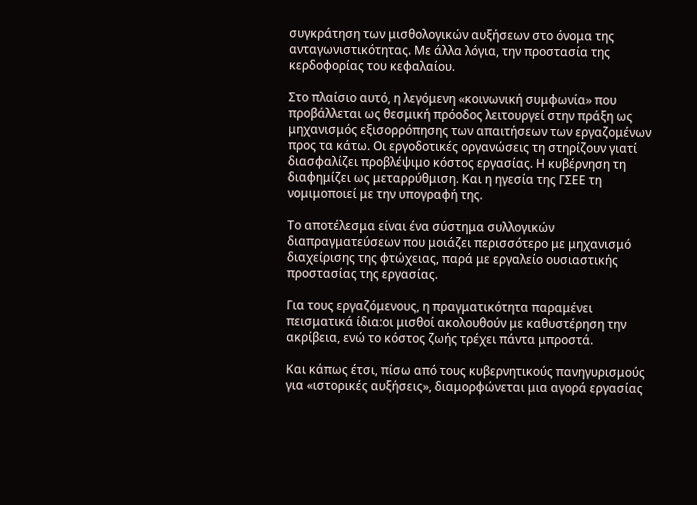συγκράτηση των μισθολογικών αυξήσεων στο όνομα της ανταγωνιστικότητας. Με άλλα λόγια, την προστασία της κερδοφορίας του κεφαλαίου.

Στο πλαίσιο αυτό, η λεγόμενη «κοινωνική συμφωνία» που προβάλλεται ως θεσμική πρόοδος λειτουργεί στην πράξη ως μηχανισμός εξισορρόπησης των απαιτήσεων των εργαζομένων προς τα κάτω. Οι εργοδοτικές οργανώσεις τη στηρίζουν γιατί διασφαλίζει προβλέψιμο κόστος εργασίας. Η κυβέρνηση τη διαφημίζει ως μεταρρύθμιση. Και η ηγεσία της ΓΣΕΕ τη νομιμοποιεί με την υπογραφή της.

Το αποτέλεσμα είναι ένα σύστημα συλλογικών διαπραγματεύσεων που μοιάζει περισσότερο με μηχανισμό διαχείρισης της φτώχειας, παρά με εργαλείο ουσιαστικής προστασίας της εργασίας.

Για τους εργαζόμενους, η πραγματικότητα παραμένει πεισματικά ίδια:οι μισθοί ακολουθούν με καθυστέρηση την ακρίβεια, ενώ το κόστος ζωής τρέχει πάντα μπροστά.

Και κάπως έτσι, πίσω από τους κυβερνητικούς πανηγυρισμούς για «ιστορικές αυξήσεις», διαμορφώνεται μια αγορά εργασίας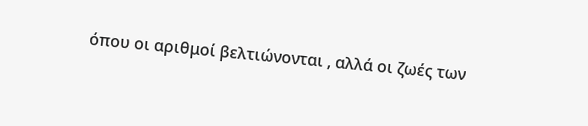όπου οι αριθμοί βελτιώνονται , αλλά οι ζωές των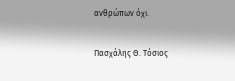ανθρώπων όχι.

Πασχάλης Θ. Τόσιος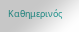Καθημερινός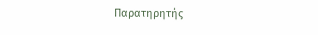Παρατηρητής